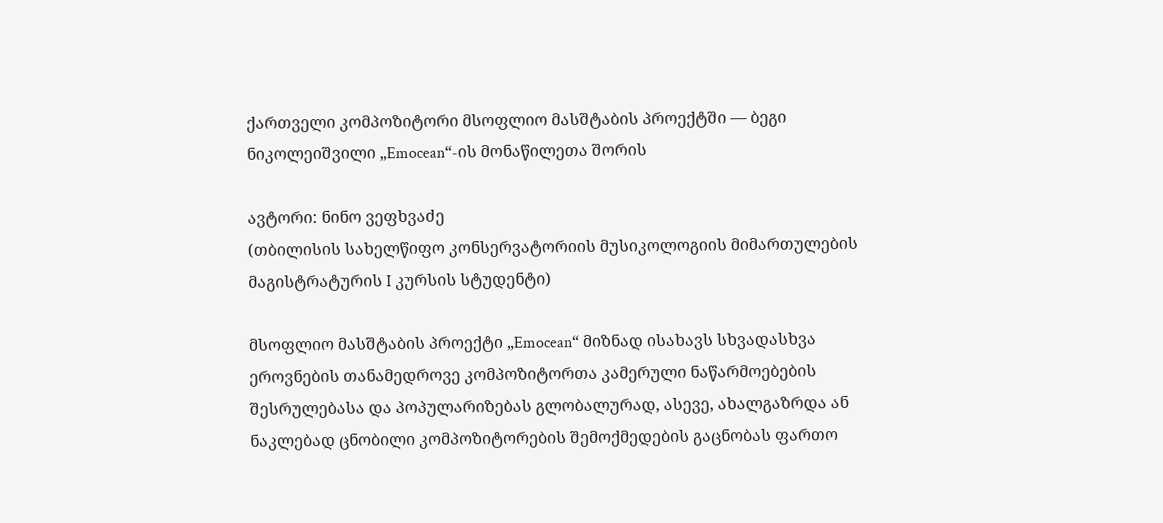ქართველი კომპოზიტორი მსოფლიო მასშტაბის პროექტში — ბეგი ნიკოლეიშვილი „Emocean“-ის მონაწილეთა შორის

ავტორი: ნინო ვეფხვაძე
(თბილისის სახელწიფო კონსერვატორიის მუსიკოლოგიის მიმართულების მაგისტრატურის I კურსის სტუდენტი)

მსოფლიო მასშტაბის პროექტი „Emocean“ მიზნად ისახავს სხვადასხვა ეროვნების თანამედროვე კომპოზიტორთა კამერული ნაწარმოებების შესრულებასა და პოპულარიზებას გლობალურად, ასევე, ახალგაზრდა ან ნაკლებად ცნობილი კომპოზიტორების შემოქმედების გაცნობას ფართო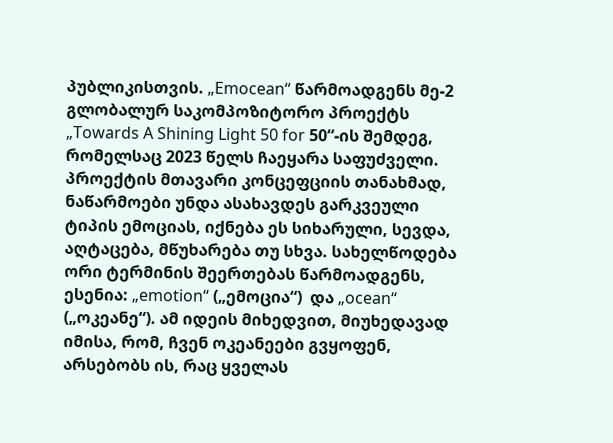პუბლიკისთვის. „Emocean“ წარმოადგენს მე-2 გლობალურ საკომპოზიტორო პროექტს „Towards A Shining Light 50 for 50“-ის შემდეგ, რომელსაც 2023 წელს ჩაეყარა საფუძველი. პროექტის მთავარი კონცეფციის თანახმად, ნაწარმოები უნდა ასახავდეს გარკვეული ტიპის ემოციას, იქნება ეს სიხარული, სევდა, აღტაცება, მწუხარება თუ სხვა. სახელწოდება ორი ტერმინის შეერთებას წარმოადგენს, ესენია: „emotion“ („ემოცია“)  და „ocean“ („ოკეანე“). ამ იდეის მიხედვით, მიუხედავად იმისა, რომ, ჩვენ ოკეანეები გვყოფენ, არსებობს ის, რაც ყველას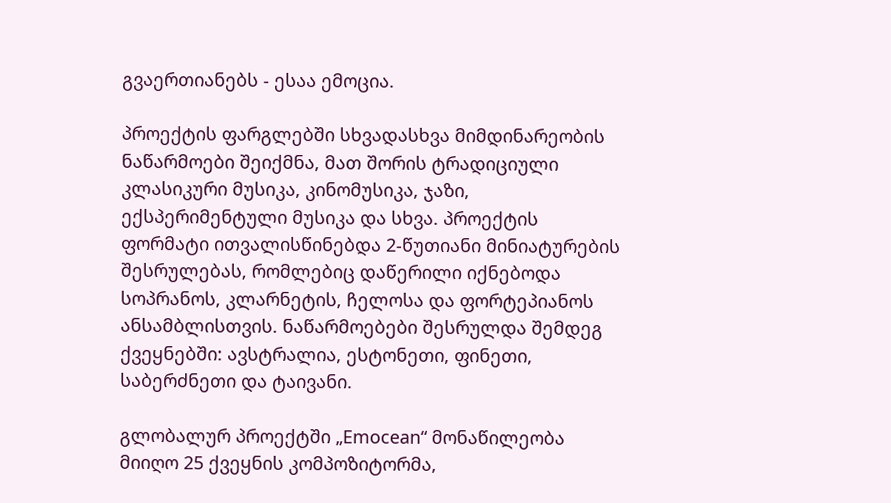გვაერთიანებს - ესაა ემოცია.

პროექტის ფარგლებში სხვადასხვა მიმდინარეობის ნაწარმოები შეიქმნა, მათ შორის ტრადიციული კლასიკური მუსიკა, კინომუსიკა, ჯაზი, ექსპერიმენტული მუსიკა და სხვა. პროექტის ფორმატი ითვალისწინებდა 2-წუთიანი მინიატურების შესრულებას, რომლებიც დაწერილი იქნებოდა სოპრანოს, კლარნეტის, ჩელოსა და ფორტეპიანოს ანსამბლისთვის. ნაწარმოებები შესრულდა შემდეგ ქვეყნებში: ავსტრალია, ესტონეთი, ფინეთი, საბერძნეთი და ტაივანი.

გლობალურ პროექტში „Emocean“ მონაწილეობა მიიღო 25 ქვეყნის კომპოზიტორმა,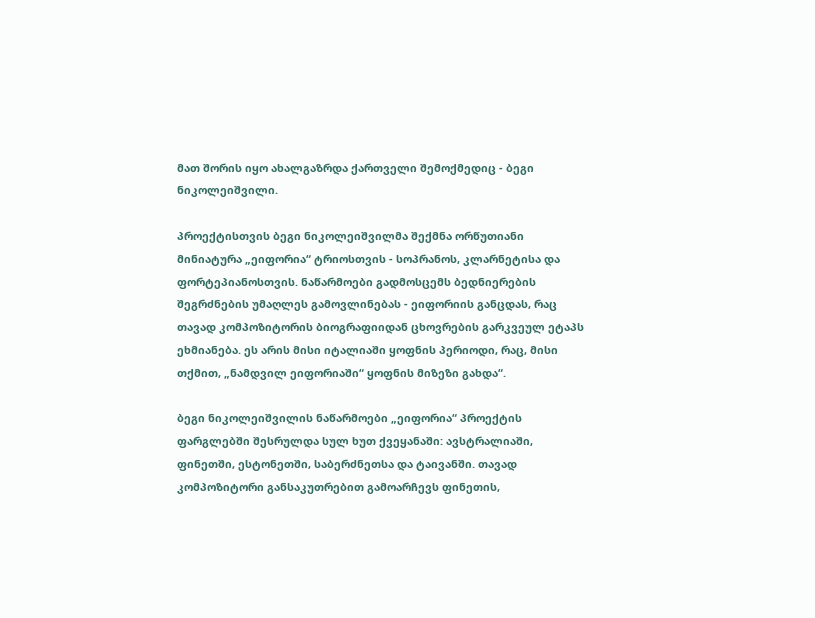მათ შორის იყო ახალგაზრდა ქართველი შემოქმედიც - ბეგი ნიკოლეიშვილი.

პროექტისთვის ბეგი ნიკოლეიშვილმა შექმნა ორწუთიანი მინიატურა „ეიფორია“ ტრიოსთვის - სოპრანოს, კლარნეტისა და ფორტეპიანოსთვის. ნაწარმოები გადმოსცემს ბედნიერების შეგრძნების უმაღლეს გამოვლინებას - ეიფორიის განცდას, რაც თავად კომპოზიტორის ბიოგრაფიიდან ცხოვრების გარკვეულ ეტაპს ეხმიანება. ეს არის მისი იტალიაში ყოფნის პერიოდი, რაც, მისი თქმით, „ნამდვილ ეიფორიაში“ ყოფნის მიზეზი გახდა“.

ბეგი ნიკოლეიშვილის ნაწარმოები „ეიფორია“ პროექტის ფარგლებში შესრულდა სულ ხუთ ქვეყანაში: ავსტრალიაში, ფინეთში, ესტონეთში, საბერძნეთსა და ტაივანში. თავად კომპოზიტორი განსაკუთრებით გამოარჩევს ფინეთის,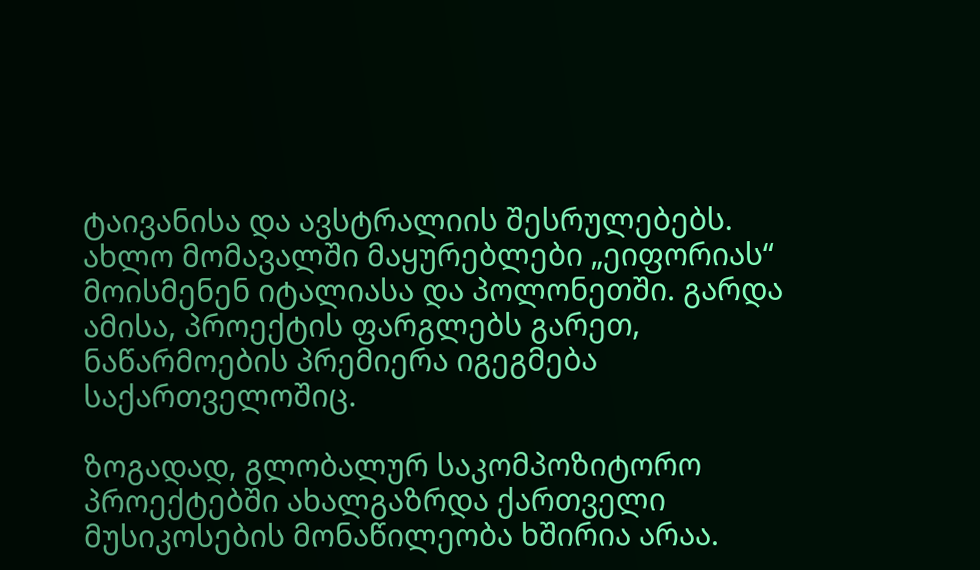ტაივანისა და ავსტრალიის შესრულებებს. ახლო მომავალში მაყურებლები „ეიფორიას“ მოისმენენ იტალიასა და პოლონეთში. გარდა ამისა, პროექტის ფარგლებს გარეთ, ნაწარმოების პრემიერა იგეგმება საქართველოშიც.

ზოგადად, გლობალურ საკომპოზიტორო პროექტებში ახალგაზრდა ქართველი მუსიკოსების მონაწილეობა ხშირია არაა.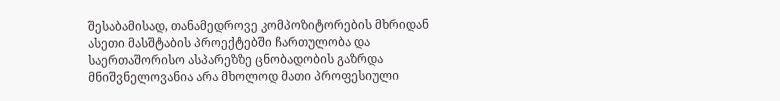შესაბამისად, თანამედროვე კომპოზიტორების მხრიდან ასეთი მასშტაბის პროექტებში ჩართულობა და საერთაშორისო ასპარეზზე ცნობადობის გაზრდა მნიშვნელოვანია არა მხოლოდ მათი პროფესიული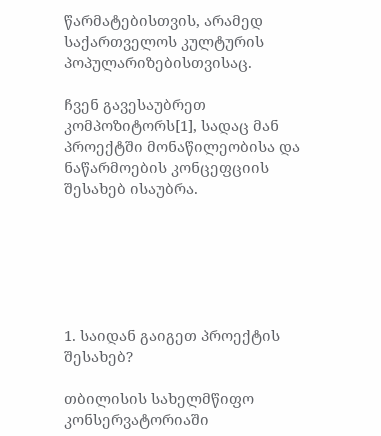წარმატებისთვის, არამედ საქართველოს კულტურის პოპულარიზებისთვისაც.

ჩვენ გავესაუბრეთ კომპოზიტორს[1], სადაც მან პროექტში მონაწილეობისა და ნაწარმოების კონცეფციის შესახებ ისაუბრა.






1. საიდან გაიგეთ პროექტის შესახებ?

თბილისის სახელმწიფო კონსერვატორიაში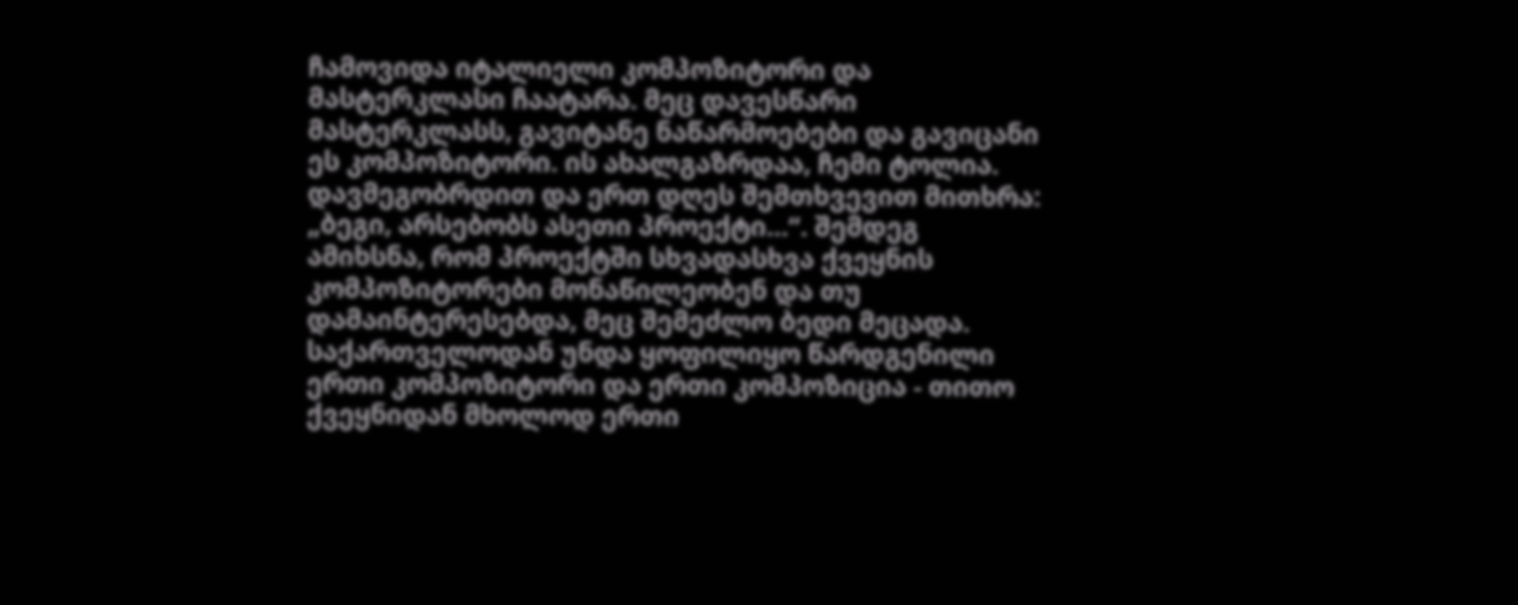ჩამოვიდა იტალიელი კომპოზიტორი და მასტერკლასი ჩაატარა. მეც დავესწარი მასტერკლასს, გავიტანე ნაწარმოებები და გავიცანი ეს კომპოზიტორი. ის ახალგაზრდაა, ჩემი ტოლია. დავმეგობრდით და ერთ დღეს შემთხვევით მითხრა: „ბეგი, არსებობს ასეთი პროექტი…“. შემდეგ ამიხსნა, რომ პროექტში სხვადასხვა ქვეყნის კომპოზიტორები მონაწილეობენ და თუ დამაინტერესებდა, მეც შემეძლო ბედი მეცადა. საქართველოდან უნდა ყოფილიყო წარდგენილი ერთი კომპოზიტორი და ერთი კომპოზიცია - თითო ქვეყნიდან მხოლოდ ერთი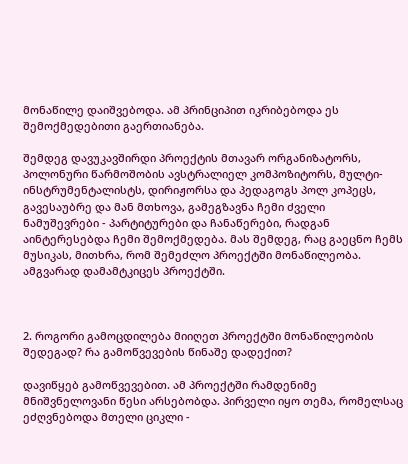მონაწილე დაიშვებოდა. ამ პრინციპით იკრიბებოდა ეს შემოქმედებითი გაერთიანება.

შემდეგ დავუკავშირდი პროექტის მთავარ ორგანიზატორს, პოლონური წარმოშობის ავსტრალიელ კომპოზიტორს, მულტი-ინსტრუმენტალისტს, დირიჟორსა და პედაგოგს პოლ კოპეცს, გავესაუბრე და მან მთხოვა, გამეგზავნა ჩემი ძველი ნამუშევრები - პარტიტურები და ჩანაწერები, რადგან აინტერესებდა ჩემი შემოქმედება. მას შემდეგ, რაც გაეცნო ჩემს მუსიკას, მითხრა, რომ შემეძლო პროექტში მონაწილეობა. ამგვარად დამამტკიცეს პროექტში.



2. როგორი გამოცდილება მიიღეთ პროექტში მონაწილეობის შედეგად? რა გამოწვევების წინაშე დადექით?

დავიწყებ გამოწვევებით. ამ პროექტში რამდენიმე მნიშვნელოვანი წესი არსებობდა. პირველი იყო თემა, რომელსაც ეძღვნებოდა მთელი ციკლი -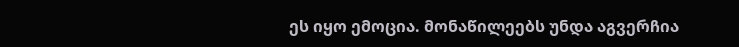ეს იყო ემოცია. მონაწილეებს უნდა აგვერჩია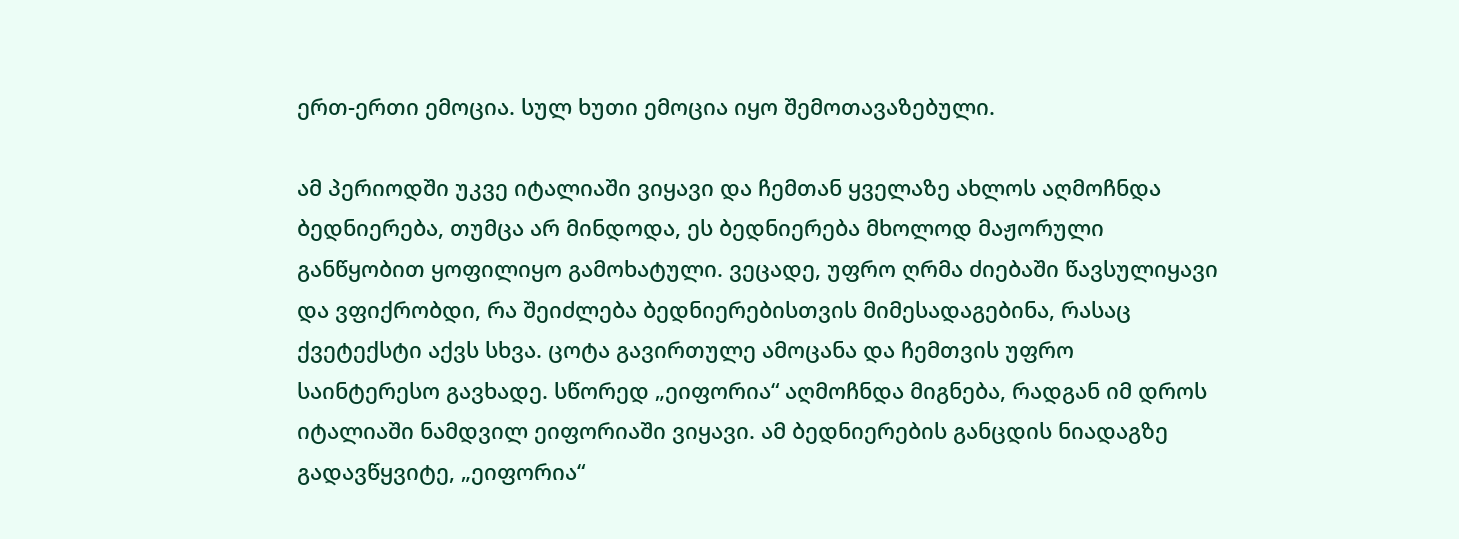ერთ-ერთი ემოცია. სულ ხუთი ემოცია იყო შემოთავაზებული.

ამ პერიოდში უკვე იტალიაში ვიყავი და ჩემთან ყველაზე ახლოს აღმოჩნდა ბედნიერება, თუმცა არ მინდოდა, ეს ბედნიერება მხოლოდ მაჟორული განწყობით ყოფილიყო გამოხატული. ვეცადე, უფრო ღრმა ძიებაში წავსულიყავი და ვფიქრობდი, რა შეიძლება ბედნიერებისთვის მიმესადაგებინა, რასაც ქვეტექსტი აქვს სხვა. ცოტა გავირთულე ამოცანა და ჩემთვის უფრო საინტერესო გავხადე. სწორედ „ეიფორია“ აღმოჩნდა მიგნება, რადგან იმ დროს იტალიაში ნამდვილ ეიფორიაში ვიყავი. ამ ბედნიერების განცდის ნიადაგზე გადავწყვიტე, „ეიფორია“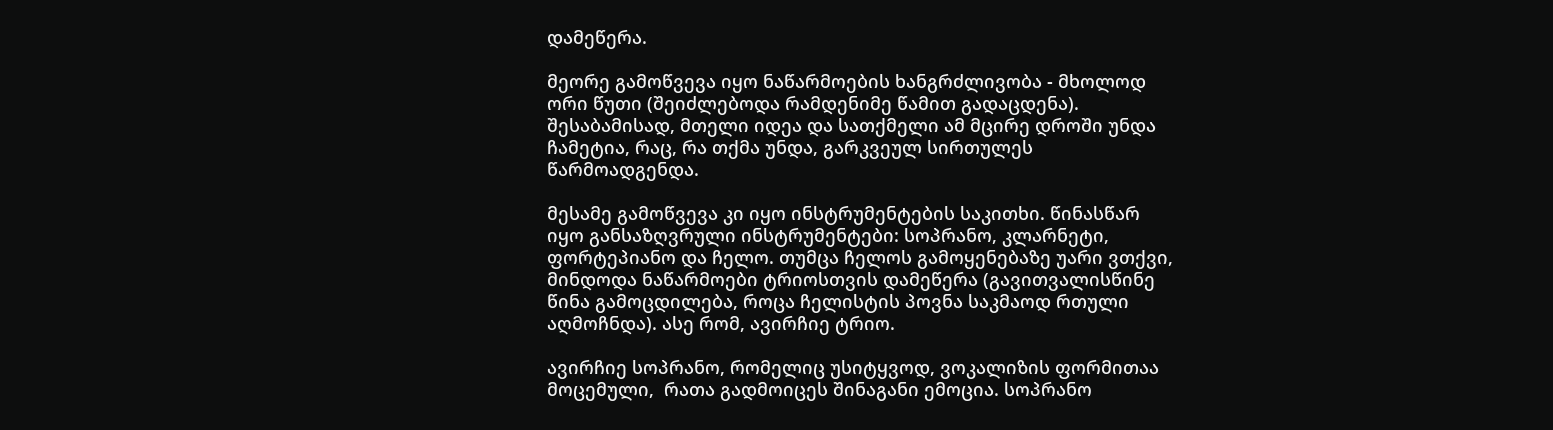დამეწერა.

მეორე გამოწვევა იყო ნაწარმოების ხანგრძლივობა - მხოლოდ ორი წუთი (შეიძლებოდა რამდენიმე წამით გადაცდენა). შესაბამისად, მთელი იდეა და სათქმელი ამ მცირე დროში უნდა ჩამეტია, რაც, რა თქმა უნდა, გარკვეულ სირთულეს წარმოადგენდა.

მესამე გამოწვევა კი იყო ინსტრუმენტების საკითხი. წინასწარ იყო განსაზღვრული ინსტრუმენტები: სოპრანო, კლარნეტი, ფორტეპიანო და ჩელო. თუმცა ჩელოს გამოყენებაზე უარი ვთქვი, მინდოდა ნაწარმოები ტრიოსთვის დამეწერა (გავითვალისწინე წინა გამოცდილება, როცა ჩელისტის პოვნა საკმაოდ რთული აღმოჩნდა). ასე რომ, ავირჩიე ტრიო.

ავირჩიე სოპრანო, რომელიც უსიტყვოდ, ვოკალიზის ფორმითაა მოცემული,  რათა გადმოიცეს შინაგანი ემოცია. სოპრანო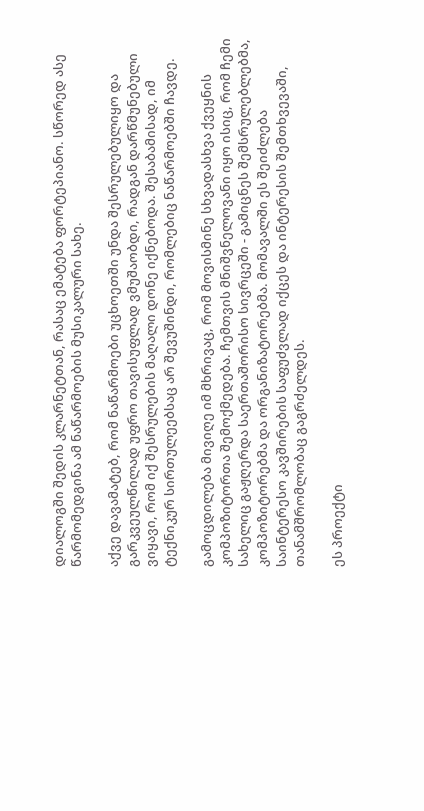დიალოგში შედის კლარნეტთან, რასაც ემატება ფორტეპიანო. სწორედ ასე წარმომედგინა ამ ნაწარმოების მუსიკალური სახე.

აქვე დავამატებ, რომ ნაწარმოები უცხოეთში უნდა შესრულებულიყო და გარკვეულწილად უფრო თავისუფლად ვმუშაობდი, რადგან დარწმუნებული ვიყავი, რომ იქ შესრულების მაღალი დონე იქნებოდა. შესაბამისად, იმ ტექნიკურ სირთულეებსაც არ შევუშინდი, რომლებიც ნაწარმოებში ჩავდე.

გამოცდილება მივიღე იმ მხრივაც, რომ მოვისმინე სხვადასხვა ქვეყნის კომპოზიტორთა შემოქმედება. ჩემთვის მნიშვნელოვანი იყო ისიც, რომ ჩემი სახელიც გაჟღერდა საერთაშორისო სივრცეში - გამიცნეს შემსრულებლებმა, კომპოზიტორებმა და ორგანიზატორებმა. მომავალში ეს შეიძლება საინტერესო კავშირების საფუძვლად იქცეს და ინტერესის შემთხვევაში, თანამშრომლობაც გაგრძელდეს.

ეს პროექტი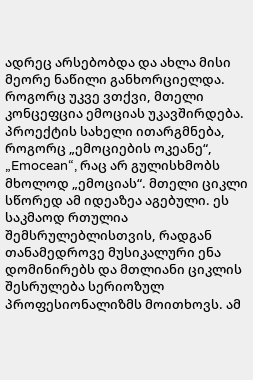ადრეც არსებობდა და ახლა მისი მეორე ნაწილი განხორციელდა. როგორც უკვე ვთქვი, მთელი კონცეფცია ემოციას უკავშირდება. პროექტის სახელი ითარგმნება, როგორც „ემოციების ოკეანე“, „Emocean“, რაც არ გულისხმობს მხოლოდ „ემოციას“. მთელი ციკლი სწორედ ამ იდეაზეა აგებული. ეს საკმაოდ რთულია შემსრულებლისთვის, რადგან თანამედროვე მუსიკალური ენა დომინირებს და მთლიანი ციკლის შესრულება სერიოზულ პროფესიონალიზმს მოითხოვს. ამ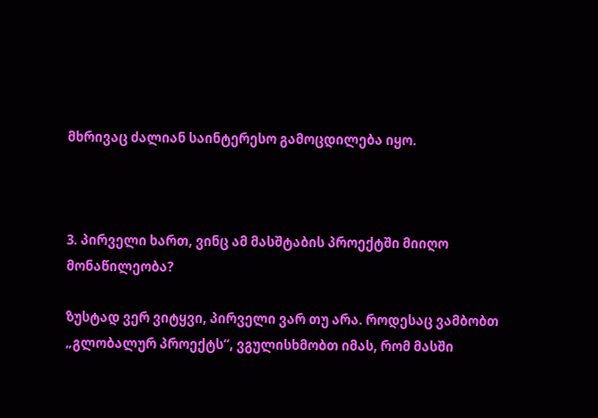მხრივაც ძალიან საინტერესო გამოცდილება იყო.



3. პირველი ხართ, ვინც ამ მასშტაბის პროექტში მიიღო მონაწილეობა?

ზუსტად ვერ ვიტყვი, პირველი ვარ თუ არა. როდესაც ვამბობთ „გლობალურ პროექტს“, ვგულისხმობთ იმას, რომ მასში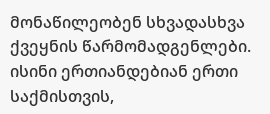მონაწილეობენ სხვადასხვა ქვეყნის წარმომადგენლები. ისინი ერთიანდებიან ერთი საქმისთვის,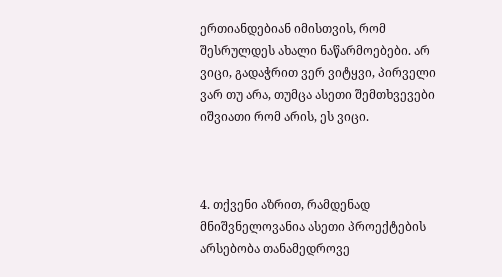ერთიანდებიან იმისთვის, რომ შესრულდეს ახალი ნაწარმოებები. არ ვიცი, გადაჭრით ვერ ვიტყვი, პირველი ვარ თუ არა, თუმცა ასეთი შემთხვევები იშვიათი რომ არის, ეს ვიცი.



4. თქვენი აზრით, რამდენად მნიშვნელოვანია ასეთი პროექტების არსებობა თანამედროვე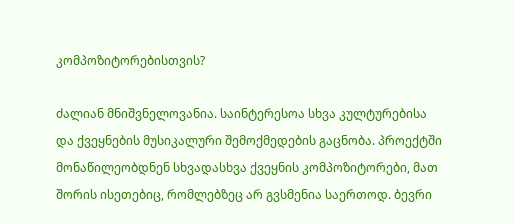კომპოზიტორებისთვის?

ძალიან მნიშვნელოვანია. საინტერესოა სხვა კულტურებისა და ქვეყნების მუსიკალური შემოქმედების გაცნობა. პროექტში მონაწილეობდნენ სხვადასხვა ქვეყნის კომპოზიტორები, მათ შორის ისეთებიც, რომლებზეც არ გვსმენია საერთოდ. ბევრი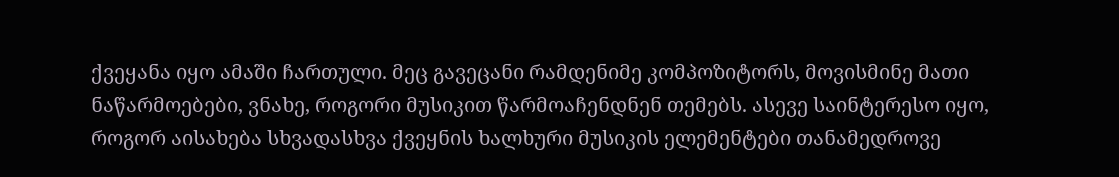ქვეყანა იყო ამაში ჩართული. მეც გავეცანი რამდენიმე კომპოზიტორს, მოვისმინე მათი ნაწარმოებები, ვნახე, როგორი მუსიკით წარმოაჩენდნენ თემებს. ასევე საინტერესო იყო, როგორ აისახება სხვადასხვა ქვეყნის ხალხური მუსიკის ელემენტები თანამედროვე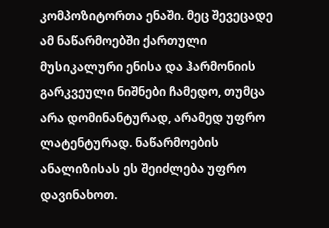კომპოზიტორთა ენაში. მეც შევეცადე ამ ნაწარმოებში ქართული მუსიკალური ენისა და ჰარმონიის გარკვეული ნიშნები ჩამედო, თუმცა არა დომინანტურად, არამედ უფრო ლატენტურად. ნაწარმოების ანალიზისას ეს შეიძლება უფრო დავინახოთ.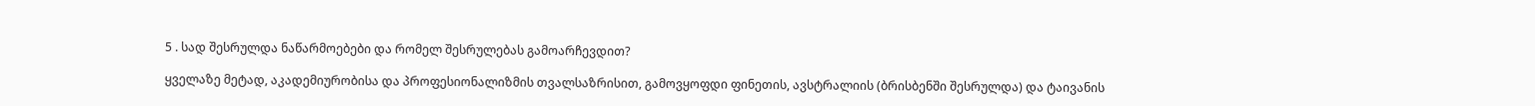5 . სად შესრულდა ნაწარმოებები და რომელ შესრულებას გამოარჩევდით?

ყველაზე მეტად, აკადემიურობისა და პროფესიონალიზმის თვალსაზრისით, გამოვყოფდი ფინეთის, ავსტრალიის (ბრისბენში შესრულდა) და ტაივანის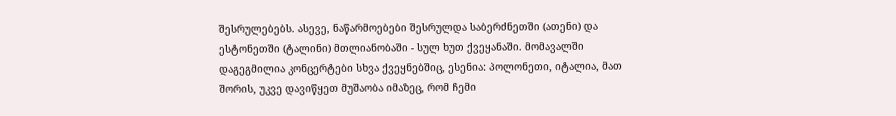შესრულებებს. ასევე, ნაწარმოებები შესრულდა საბერძნეთში (ათენი) და ესტონეთში (ტალინი) მთლიანობაში - სულ ხუთ ქვეყანაში. მომავალში დაგეგმილია კონცერტები სხვა ქვეყნებშიც, ესენია: პოლონეთი, იტალია, მათ შორის, უკვე დავიწყეთ მუშაობა იმაზეც, რომ ჩემი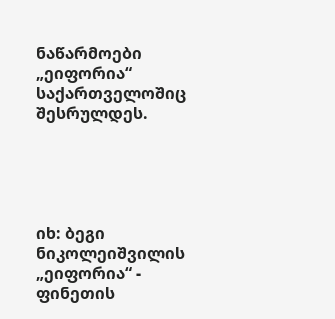ნაწარმოები „ეიფორია“ საქართველოშიც შესრულდეს.





იხ: ბეგი ნიკოლეიშვილის „ეიფორია“ - ფინეთის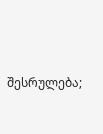შესრულება;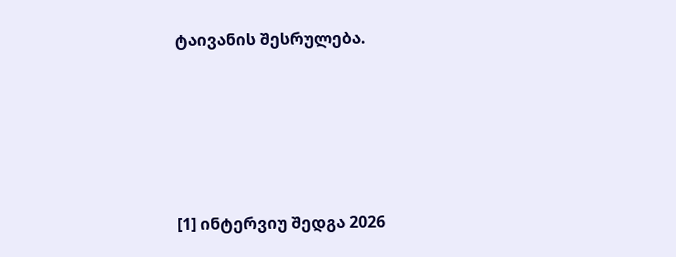ტაივანის შესრულება.






[1] ინტერვიუ შედგა 2026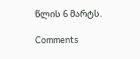წლის 6 მარტს.

Comments